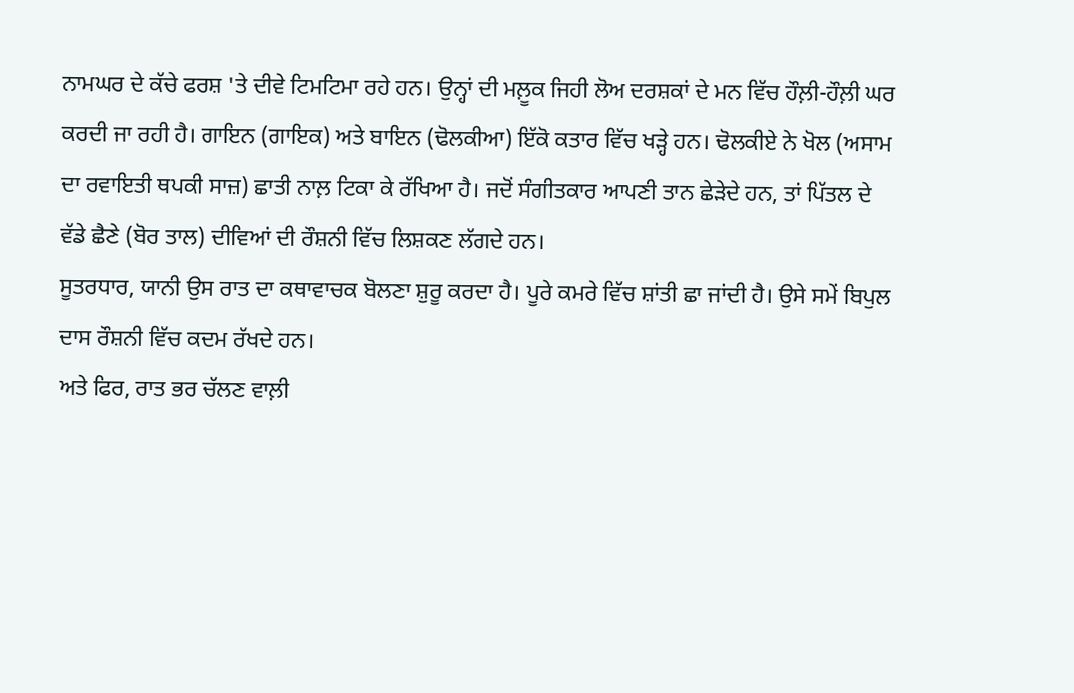ਨਾਮਘਰ ਦੇ ਕੱਚੇ ਫਰਸ਼ 'ਤੇ ਦੀਵੇ ਟਿਮਟਿਮਾ ਰਹੇ ਹਨ। ਉਨ੍ਹਾਂ ਦੀ ਮਲ਼ੂਕ ਜਿਹੀ ਲੋਅ ਦਰਸ਼ਕਾਂ ਦੇ ਮਨ ਵਿੱਚ ਹੌਲ਼ੀ-ਹੌਲ਼ੀ ਘਰ ਕਰਦੀ ਜਾ ਰਹੀ ਹੈ। ਗਾਇਨ (ਗਾਇਕ) ਅਤੇ ਬਾਇਨ (ਢੋਲਕੀਆ) ਇੱਕੋ ਕਤਾਰ ਵਿੱਚ ਖੜ੍ਹੇ ਹਨ। ਢੋਲਕੀਏ ਨੇ ਖੋਲ (ਅਸਾਮ ਦਾ ਰਵਾਇਤੀ ਥਪਕੀ ਸਾਜ਼) ਛਾਤੀ ਨਾਲ਼ ਟਿਕਾ ਕੇ ਰੱਖਿਆ ਹੈ। ਜਦੋਂ ਸੰਗੀਤਕਾਰ ਆਪਣੀ ਤਾਨ ਛੇੜੇਦੇ ਹਨ, ਤਾਂ ਪਿੱਤਲ ਦੇ ਵੱਡੇ ਛੈਣੇ (ਬੋਰ ਤਾਲ) ਦੀਵਿਆਂ ਦੀ ਰੌਸ਼ਨੀ ਵਿੱਚ ਲਿਸ਼ਕਣ ਲੱਗਦੇ ਹਨ।
ਸੂਤਰਧਾਰ, ਯਾਨੀ ਉਸ ਰਾਤ ਦਾ ਕਥਾਵਾਚਕ ਬੋਲਣਾ ਸ਼ੁਰੂ ਕਰਦਾ ਹੈ। ਪੂਰੇ ਕਮਰੇ ਵਿੱਚ ਸ਼ਾਂਤੀ ਛਾ ਜਾਂਦੀ ਹੈ। ਉਸੇ ਸਮੇਂ ਬਿਪੁਲ ਦਾਸ ਰੌਸ਼ਨੀ ਵਿੱਚ ਕਦਮ ਰੱਖਦੇ ਹਨ।
ਅਤੇ ਫਿਰ, ਰਾਤ ਭਰ ਚੱਲਣ ਵਾਲ਼ੀ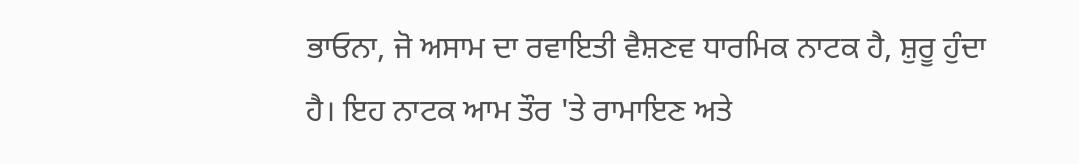ਭਾਓਨਾ, ਜੋ ਅਸਾਮ ਦਾ ਰਵਾਇਤੀ ਵੈਸ਼ਣਵ ਧਾਰਮਿਕ ਨਾਟਕ ਹੈ, ਸ਼ੁਰੂ ਹੁੰਦਾ ਹੈ। ਇਹ ਨਾਟਕ ਆਮ ਤੌਰ 'ਤੇ ਰਾਮਾਇਣ ਅਤੇ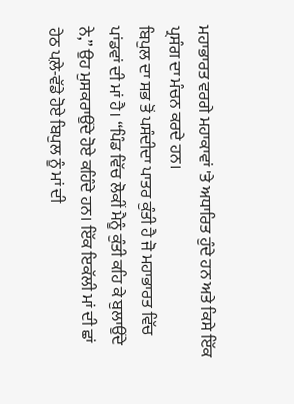ਮਹਾਭਾਰਤ ਵਰਗੇ ਮਹਾਕਾਵਾਂ 'ਤੇ ਅਧਾਰਿਤ ਹੁੰਦੇ ਹਨ ਅਤੇ ਕਿਸੇ ਇੱਕ ਪ੍ਰਸੰਗ ਦਾ ਮੰਚਨ ਕਰਦੇ ਹਨ।
ਬਿਪੁਲ ਦਾ ਸਭ ਤੋਂ ਪਸੰਦੀਦਾ ਪਾਤਰ ਕੁੰਤੀ ਹੈ ਜੋ ਮਹਾਭਾਰਤ ਵਿੱਚ ਪਾਂਡਵਾਂ ਦੀ ਮਾਂ ਹੈ। “ਪਿੰਡ ਵਿੱਚ ਲੋਕੀਂ ਮੈਨੂੰ ਕੁੰਤੀ ਕਹਿ ਕੇ ਬੁਲਾਉਂਦੇ ਨੇ,” ਉਹ ਮੁਸਕਰਾਉਂਦੇ ਹੋਏ ਕਹਿੰਦੇ ਹਨ। ਇੱਕ ਇਕੱਲੀ ਮਾਂ ਦੀ ਛਾਂ ਹੇਠ ਪਲ਼ੇ-ਵੱਡੇ ਹੋਏ ਬਿਪੁਲ ਨੂੰ ਮਾਂ ਦੀ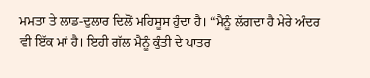ਮਮਤਾ ਤੇ ਲਾਡ-ਦੁਲਾਰ ਦਿਲੋਂ ਮਹਿਸੂਸ ਹੁੰਦਾ ਹੈ। “ਮੈਨੂੰ ਲੱਗਦਾ ਹੈ ਮੇਰੇ ਅੰਦਰ ਵੀ ਇੱਕ ਮਾਂ ਹੈ। ਇਹੀ ਗੱਲ ਮੈਨੂੰ ਕੁੰਤੀ ਦੇ ਪਾਤਰ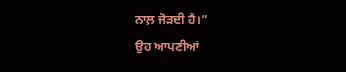ਨਾਲ਼ ਜੋੜਦੀ ਹੈ।”
ਉਹ ਆਪਣੀਆਂ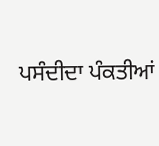ਪਸੰਦੀਦਾ ਪੰਕਤੀਆਂ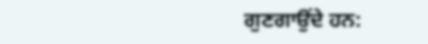ਗੁਣਗਾਉਂਦੇ ਹਨ: